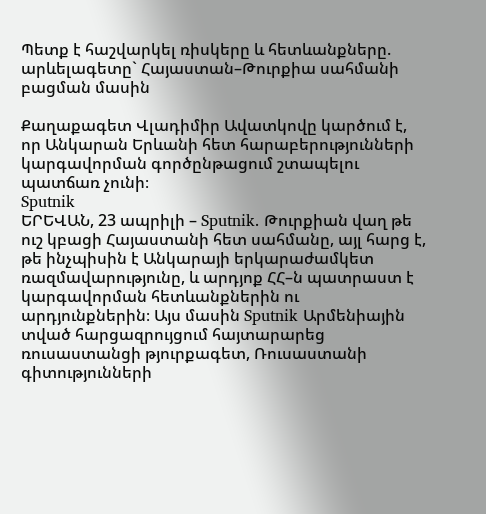Պետք է հաշվարկել ռիսկերը և հետևանքները. արևելագետը` Հայաստան–Թուրքիա սահմանի բացման մասին

Քաղաքագետ Վլադիմիր Ավատկովը կարծում է, որ Անկարան Երևանի հետ հարաբերությունների կարգավորման գործընթացում շտապելու պատճառ չունի։
Sputnik
ԵՐԵՎԱՆ, 23 ապրիլի – Sputnik. Թուրքիան վաղ թե ուշ կբացի Հայաստանի հետ սահմանը, այլ հարց է, թե ինչպիսին է Անկարայի երկարաժամկետ ռազմավարությունը, և արդյոք ՀՀ–ն պատրաստ է կարգավորման հետևանքներին ու արդյունքներին։ Այս մասին Sputnik Արմենիային տված հարցազրույցում հայտարարեց ռուսաստանցի թյուրքագետ, Ռուսաստանի գիտությունների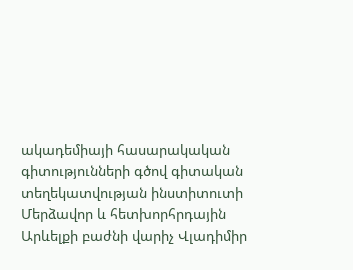ակադեմիայի հասարակական գիտությունների գծով գիտական տեղեկատվության ինստիտուտի Մերձավոր և հետխորհրդային Արևելքի բաժնի վարիչ Վլադիմիր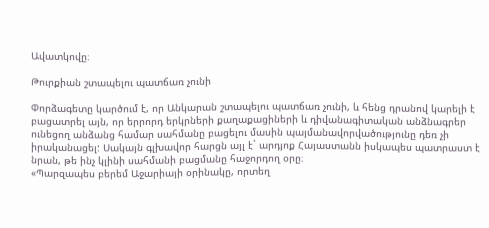Ավատկովը։

Թուրքիան շտապելու պատճառ չունի

Փորձագետը կարծում է, որ Անկարան շտապելու պատճառ չունի, և հենց դրանով կարելի է բացատրել այն, որ երրորդ երկրների քաղաքացիների և դիվանագիտական անձնագրեր ունեցող անձանց համար սահմանը բացելու մասին պայմանավորվածությունը դեռ չի իրականացել: Սակայն գլխավոր հարցն այլ է` արդյոք Հայաստանն իսկապես պատրաստ է նրան, թե ինչ կլինի սահմանի բացմանը հաջորդող օրը։
«Պարզապես բերեմ Աջարիայի օրինակը, որտեղ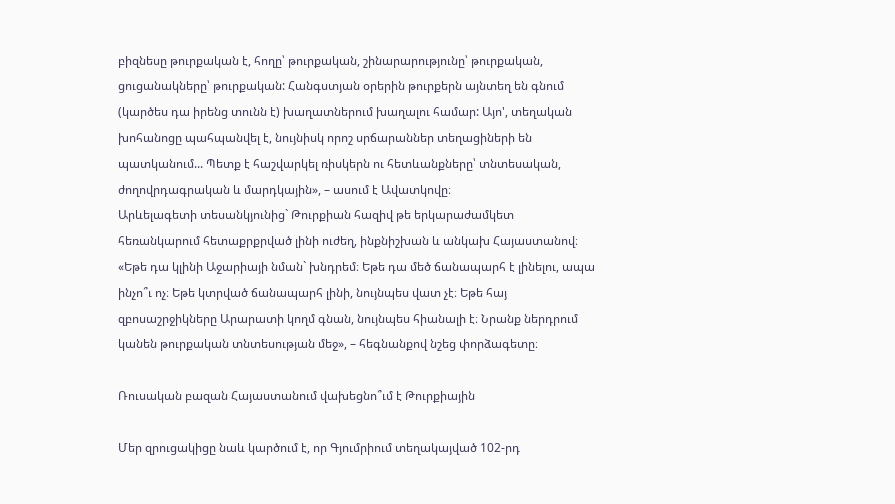բիզնեսը թուրքական է, հողը՝ թուրքական, շինարարությունը՝ թուրքական, ցուցանակները՝ թուրքական: Հանգստյան օրերին թուրքերն այնտեղ են գնում (կարծես դա իրենց տունն է) խաղատներում խաղալու համար: Այո', տեղական խոհանոցը պահպանվել է, նույնիսկ որոշ սրճարաններ տեղացիների են պատկանում... Պետք է հաշվարկել ռիսկերն ու հետևանքները՝ տնտեսական, ժողովրդագրական և մարդկային», – ասում է Ավատկովը։
Արևելագետի տեսանկյունից` Թուրքիան հազիվ թե երկարաժամկետ հեռանկարում հետաքրքրված լինի ուժեղ, ինքնիշխան և անկախ Հայաստանով։
«Եթե դա կլինի Աջարիայի նման` խնդրեմ։ Եթե դա մեծ ճանապարհ է լինելու, ապա ինչո՞ւ ոչ։ Եթե կտրված ճանապարհ լինի, նույնպես վատ չէ։ Եթե հայ զբոսաշրջիկները Արարատի կողմ գնան, նույնպես հիանալի է։ Նրանք ներդրում կանեն թուրքական տնտեսության մեջ», – հեգնանքով նշեց փորձագետը։

Ռուսական բազան Հայաստանում վախեցնո՞ւմ է Թուրքիային

Մեր զրուցակիցը նաև կարծում է, որ Գյումրիում տեղակայված 102-րդ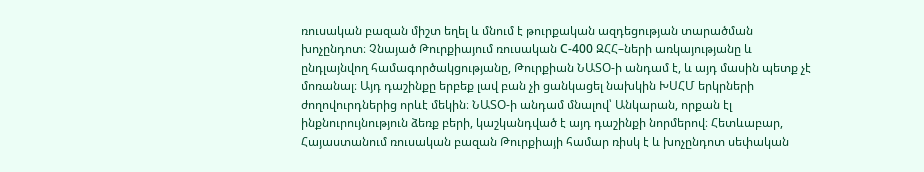ռուսական բազան միշտ եղել և մնում է թուրքական ազդեցության տարածման խոչընդոտ։ Չնայած Թուրքիայում ռուսական С-400 ԶՀՀ–ների առկայությանը և ընդլայնվող համագործակցությանը, Թուրքիան ՆԱՏՕ-ի անդամ է, և այդ մասին պետք չէ մոռանալ։ Այդ դաշինքը երբեք լավ բան չի ցանկացել նախկին ԽՍՀՄ երկրների ժողովուրդներից որևէ մեկին։ ՆԱՏՕ-ի անդամ մնալով՝ Անկարան, որքան էլ ինքնուրույնություն ձեռք բերի, կաշկանդված է այդ դաշինքի նորմերով։ Հետևաբար, Հայաստանում ռուսական բազան Թուրքիայի համար ռիսկ է և խոչընդոտ սեփական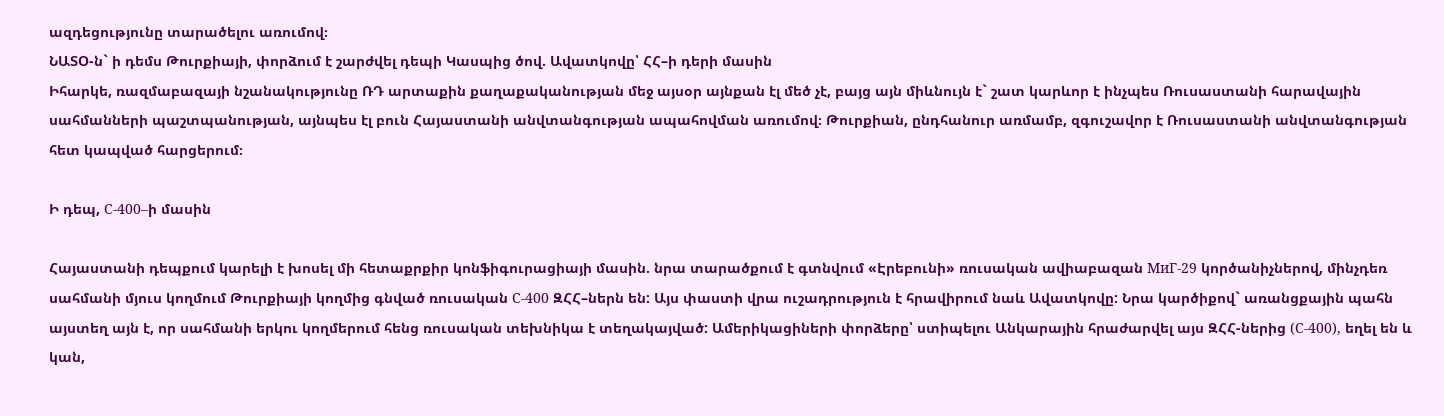ազդեցությունը տարածելու առումով։
ՆԱՏՕ-ն` ի դեմս Թուրքիայի, փորձում է շարժվել դեպի Կասպից ծով. Ավատկովը՝ ՀՀ–ի դերի մասին
Իհարկե, ռազմաբազայի նշանակությունը ՌԴ արտաքին քաղաքականության մեջ այսօր այնքան էլ մեծ չէ, բայց այն միևնույն է` շատ կարևոր է ինչպես Ռուսաստանի հարավային սահմանների պաշտպանության, այնպես էլ բուն Հայաստանի անվտանգության ապահովման առումով։ Թուրքիան, ընդհանուր առմամբ, զգուշավոր է Ռուսաստանի անվտանգության հետ կապված հարցերում։

Ի դեպ, С-400–ի մասին

Հայաստանի դեպքում կարելի է խոսել մի հետաքրքիր կոնֆիգուրացիայի մասին. նրա տարածքում է գտնվում «Էրեբունի» ռուսական ավիաբազան МиГ-29 կործանիչներով, մինչդեռ սահմանի մյուս կողմում Թուրքիայի կողմից գնված ռուսական С-400 ԶՀՀ–ներն են: Այս փաստի վրա ուշադրություն է հրավիրում նաև Ավատկովը: Նրա կարծիքով` առանցքային պահն այստեղ այն է, որ սահմանի երկու կողմերում հենց ռուսական տեխնիկա է տեղակայված: Ամերիկացիների փորձերը՝ ստիպելու Անկարային հրաժարվել այս ԶՀՀ-ներից (С-400), եղել են և կան,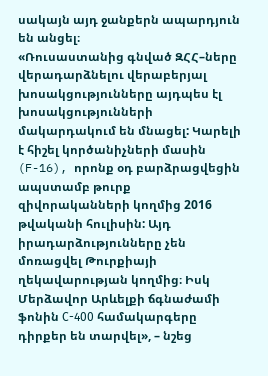սակայն այդ ջանքերն ապարդյուն են անցել։
«Ռուսաստանից գնված ԶՀՀ–ները վերադարձնելու վերաբերյալ խոսակցությունները այդպես էլ խոսակցությունների մակարդակում են մնացել: Կարելի է հիշել կործանիչների մասին (F-16), որոնք օդ բարձրացվեցին ապստամբ թուրք զիվորականների կողմից 2016 թվականի հուլիսին: Այդ իրադարձությունները չեն մոռացվել Թուրքիայի ղեկավարության կողմից։ Իսկ Մերձավոր Արևելքի ճգնաժամի ֆոնին С-400 համակարգերը դիրքեր են տարվել», – նշեց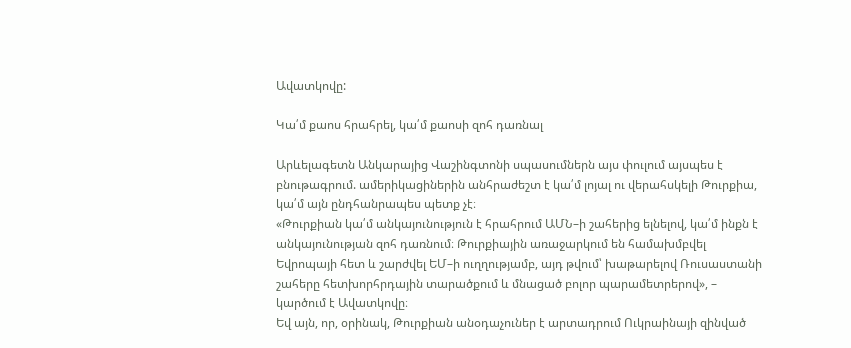Ավատկովը:

Կա՛մ քաոս հրահրել, կա՛մ քաոսի զոհ դառնալ

Արևելագետն Անկարայից Վաշինգտոնի սպասումներն այս փուլում այսպես է բնութագրում. ամերիկացիներին անհրաժեշտ է կա՛մ լոյալ ու վերահսկելի Թուրքիա, կա՛մ այն ընդհանրապես պետք չէ։
«Թուրքիան կա՛մ անկայունություն է հրահրում ԱՄՆ–ի շահերից ելնելով, կա՛մ ինքն է անկայունության զոհ դառնում։ Թուրքիային առաջարկում են համախմբվել Եվրոպայի հետ և շարժվել ԵՄ–ի ուղղությամբ, այդ թվում՝ խաթարելով Ռուսաստանի շահերը հետխորհրդային տարածքում և մնացած բոլոր պարամետրերով», – կարծում է Ավատկովը։
Եվ այն, որ, օրինակ, Թուրքիան անօդաչուներ է արտադրում Ուկրաինայի զինված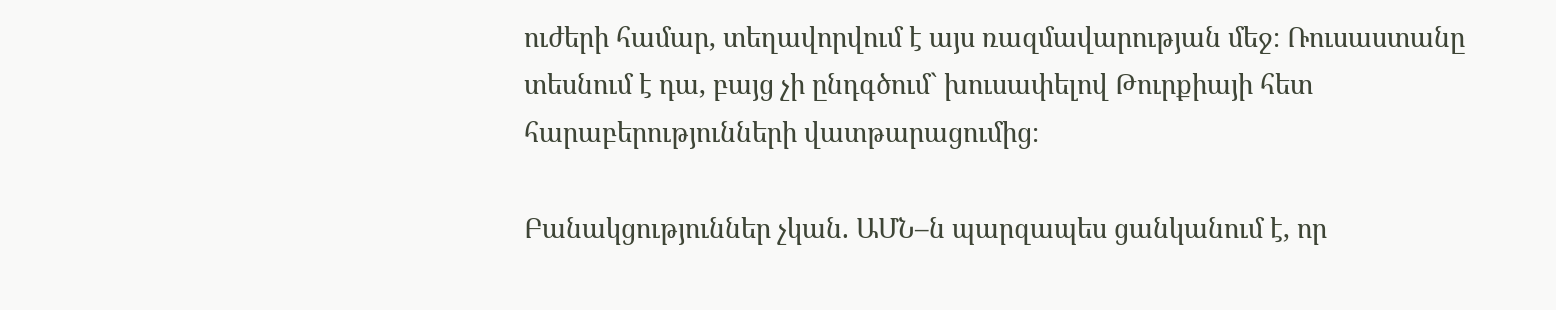ուժերի համար, տեղավորվում է այս ռազմավարության մեջ։ Ռուսաստանը տեսնում է դա, բայց չի ընդգծում` խուսափելով Թուրքիայի հետ հարաբերությունների վատթարացումից։

Բանակցություններ չկան. ԱՄՆ–ն պարզապես ցանկանում է, որ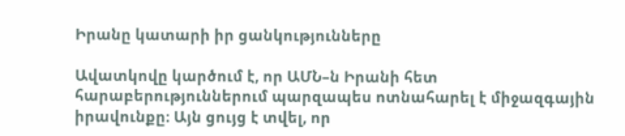Իրանը կատարի իր ցանկությունները

Ավատկովը կարծում է, որ ԱՄՆ–ն Իրանի հետ հարաբերություններում պարզապես ոտնահարել է միջազգային իրավունքը։ Այն ցույց է տվել, որ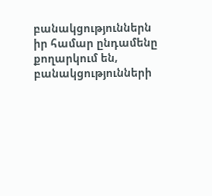բանակցություններն իր համար ընդամենը քողարկում են, բանակցությունների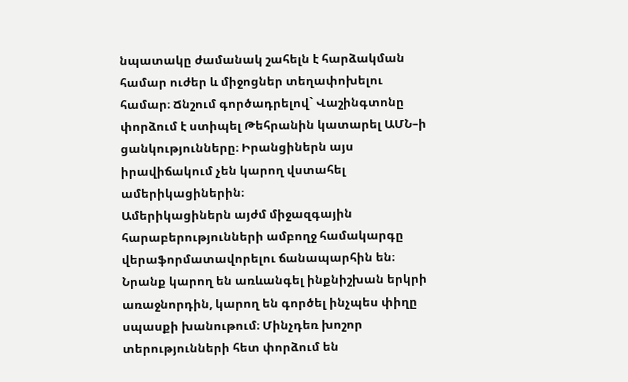նպատակը ժամանակ շահելն է հարձակման համար ուժեր և միջոցներ տեղափոխելու համար։ Ճնշում գործադրելով` Վաշինգտոնը փորձում է ստիպել Թեհրանին կատարել ԱՄՆ–ի ցանկությունները։ Իրանցիներն այս իրավիճակում չեն կարող վստահել ամերիկացիներին։
Ամերիկացիներն այժմ միջազգային հարաբերությունների ամբողջ համակարգը վերաֆորմատավորելու ճանապարհին են։ Նրանք կարող են առևանգել ինքնիշխան երկրի առաջնորդին, կարող են գործել ինչպես փիղը սպասքի խանութում։ Մինչդեռ խոշոր տերությունների հետ փորձում են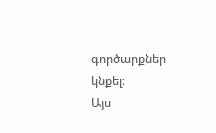գործարքներ կնքել։
Այս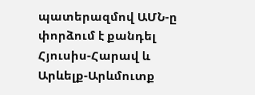պատերազմով ԱՄՆ-ը փորձում է քանդել Հյուսիս-Հարավ և Արևելք-Արևմուտք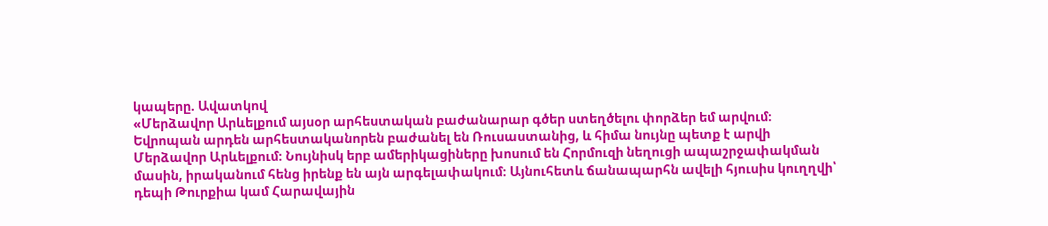կապերը. Ավատկով
«Մերձավոր Արևելքում այսօր արհեստական բաժանարար գծեր ստեղծելու փորձեր եմ արվում։ Եվրոպան արդեն արհեստականորեն բաժանել են Ռուսաստանից, և հիմա նույնը պետք է արվի Մերձավոր Արևելքում։ Նույնիսկ երբ ամերիկացիները խոսում են Հորմուզի նեղուցի ապաշրջափակման մասին, իրականում հենց իրենք են այն արգելափակում։ Այնուհետև ճանապարհն ավելի հյուսիս կուղղվի՝ դեպի Թուրքիա կամ Հարավային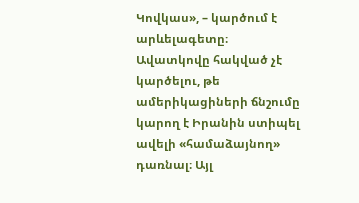Կովկաս», – կարծում է արևելագետը։
Ավատկովը հակված չէ կարծելու, թե ամերիկացիների ճնշումը կարող է Իրանին ստիպել ավելի «համաձայնող» դառնալ։ Այլ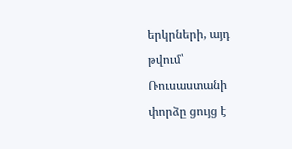երկրների, այդ թվում՝ Ռուսաստանի փորձը ցույց է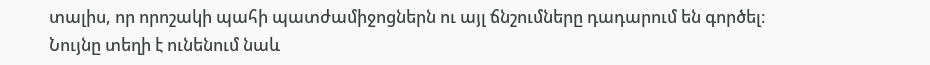տալիս, որ որոշակի պահի պատժամիջոցներն ու այլ ճնշումները դադարում են գործել։ Նույնը տեղի է ունենում նաև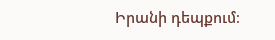Իրանի դեպքում։